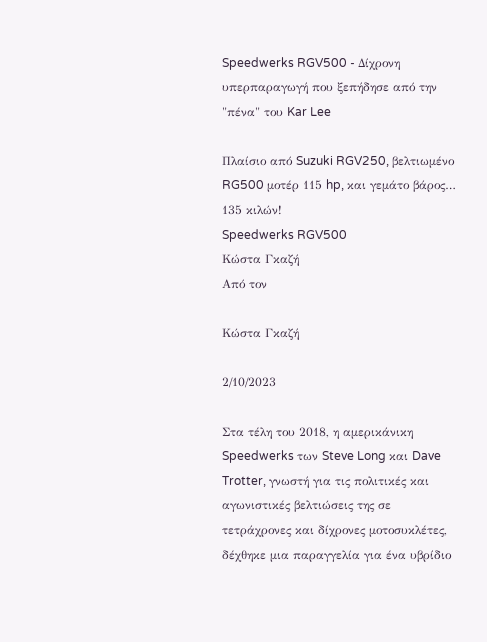Speedwerks RGV500 - Δίχρονη υπερπαραγωγή που ξεπήδησε από την "πένα" του Kar Lee

Πλαίσιο από Suzuki RGV250, βελτιωμένο RG500 μοτέρ 115 hp, και γεμάτο βάρος… 135 κιλών!
Speedwerks RGV500
Κώστα Γκαζή
Από τον

Κώστα Γκαζή

2/10/2023

Στα τέλη του 2018, η αμερικάνικη Speedwerks των Steve Long και Dave Trotter, γνωστή για τις πολιτικές και αγωνιστικές βελτιώσεις της σε τετράχρονες και δίχρονες μοτοσυκλέτες, δέχθηκε μια παραγγελία για ένα υβρίδιο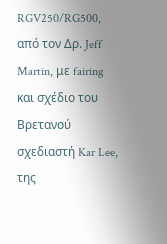RGV250/RG500, από τον Δρ. Jeff Martin, με fairing και σχέδιο του Βρετανού σχεδιαστή Kar Lee, της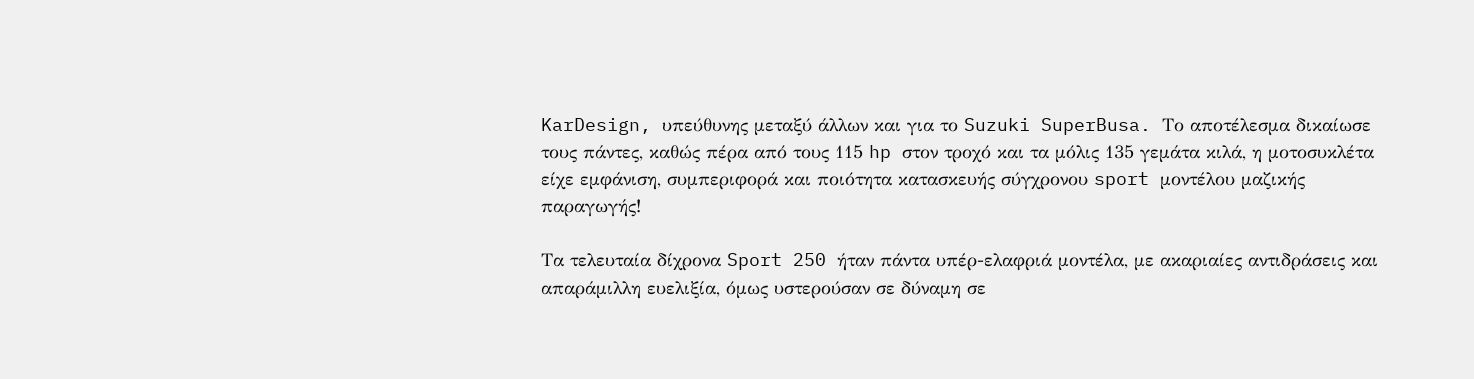KarDesign, υπεύθυνης μεταξύ άλλων και για το Suzuki SuperBusa. Το αποτέλεσμα δικαίωσε τους πάντες, καθώς πέρα από τους 115 hp στον τροχό και τα μόλις 135 γεμάτα κιλά, η μοτοσυκλέτα είχε εμφάνιση, συμπεριφορά και ποιότητα κατασκευής σύγχρονου sport μοντέλου μαζικής παραγωγής!

Τα τελευταία δίχρονα Sport 250 ήταν πάντα υπέρ-ελαφριά μοντέλα, με ακαριαίες αντιδράσεις και απαράμιλλη ευελιξία, όμως υστερούσαν σε δύναμη σε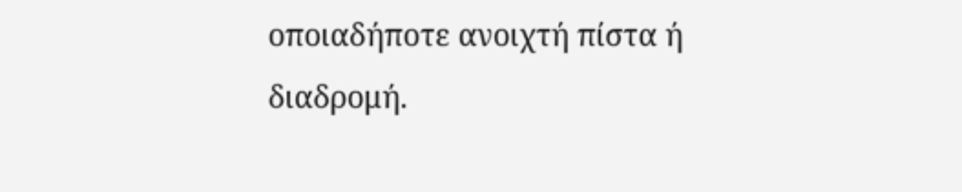οποιαδήποτε ανοιχτή πίστα ή διαδρομή.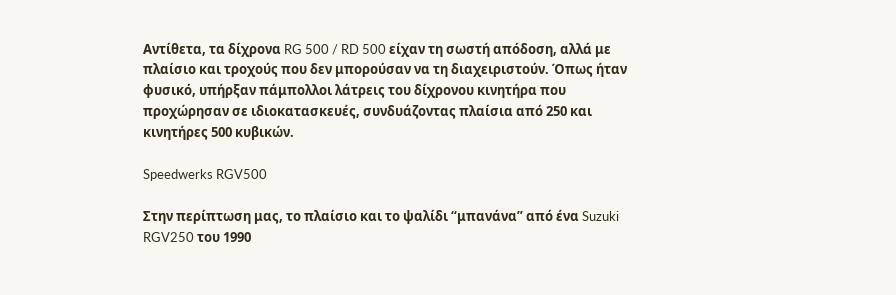Αντίθετα, τα δίχρονα RG 500 / RD 500 είχαν τη σωστή απόδοση, αλλά με πλαίσιο και τροχούς που δεν μπορούσαν να τη διαχειριστούν. Όπως ήταν φυσικό, υπήρξαν πάμπολλοι λάτρεις του δίχρονου κινητήρα που προχώρησαν σε ιδιοκατασκευές, συνδυάζοντας πλαίσια από 250 και κινητήρες 500 κυβικών.

Speedwerks RGV500

Στην περίπτωση μας, το πλαίσιο και το ψαλίδι “μπανάνα” από ένα Suzuki RGV250 του 1990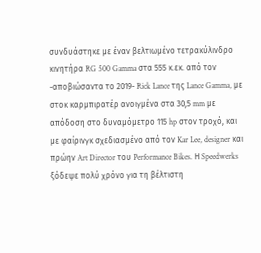συνδυάστηκε με έναν βελτιωμένο τετρακύλινδρο κινητήρα RG 500 Gamma στα 555 κ.εκ. από τον -αποβιώσαντα το 2019- Rick Lance της Lance Gamma, με στοκ καρμπιρατέρ ανοιγμένα στα 30,5 mm με απόδοση στο δυναμόμετρο 115 hp στον τροχό, και με φαίρινγκ σχεδιασμένο από τον Kar Lee, designer και πρώην Art Director του Performance Bikes. Η Speedwerks ξόδεψε πολύ χρόνο για τη βέλτιστη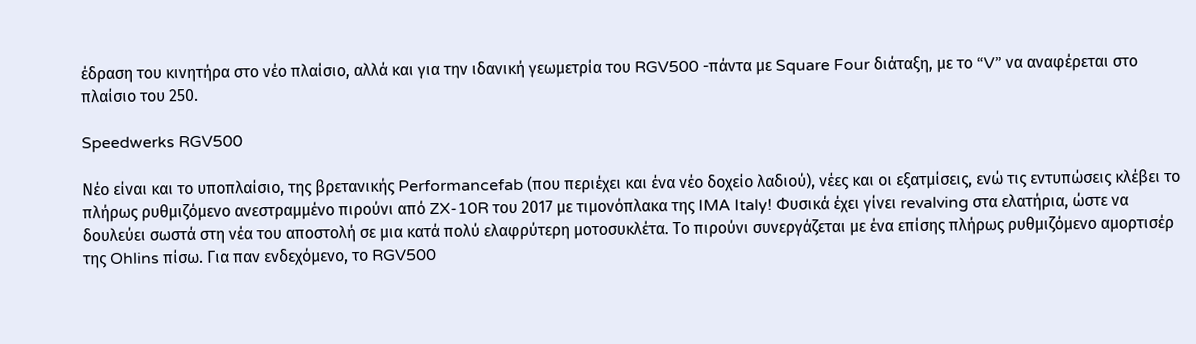έδραση του κινητήρα στο νέο πλαίσιο, αλλά και για την ιδανική γεωμετρία του RGV500 -πάντα με Square Four διάταξη, με το “V” να αναφέρεται στο πλαίσιο του 250.

Speedwerks RGV500

Νέο είναι και το υποπλαίσιο, της βρετανικής Performancefab (που περιέχει και ένα νέο δοχείο λαδιού), νέες και οι εξατμίσεις, ενώ τις εντυπώσεις κλέβει το πλήρως ρυθμιζόμενο ανεστραμμένο πιρούνι από ZX-10R του 2017 με τιμονόπλακα της IMA Italy! Φυσικά έχει γίνει revalving στα ελατήρια, ώστε να δουλεύει σωστά στη νέα του αποστολή σε μια κατά πολύ ελαφρύτερη μοτοσυκλέτα. Το πιρούνι συνεργάζεται με ένα επίσης πλήρως ρυθμιζόμενο αμορτισέρ της Ohlins πίσω. Για παν ενδεχόμενο, το RGV500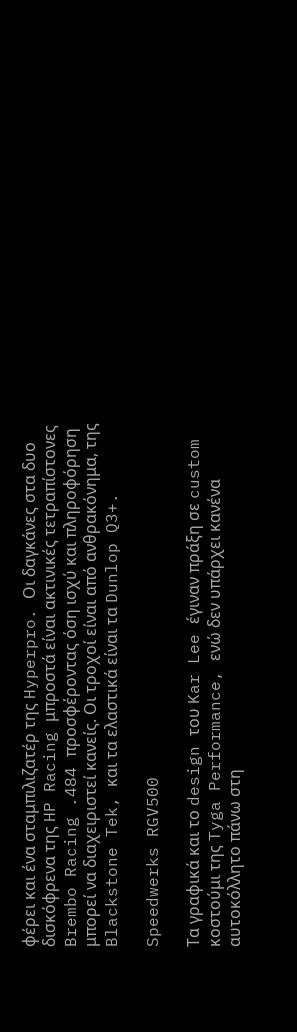φέρει και ένα σταμπιλιζατέρ της Hyperpro. Οι δαγκάνες στα δυο δισκόφρενα της HP Racing μπροστά είναι ακτινικές τετραπίστονες Brembo Racing .484 προσφέροντας όση ισχύ και πληροφόρηση μπορεί να διαχειριστεί κανείς. Οι τροχοί είναι από ανθρακόνημα, της Blackstone Tek, και τα ελαστικά είναι τα Dunlop Q3+.

Speedwerks RGV500

Τα γραφικά και το design του Kar Lee έγιναν πράξη σε custom κοστούμι της Tyga Performance, ενώ δεν υπάρχει κανένα αυτοκόλλητο πάνω στη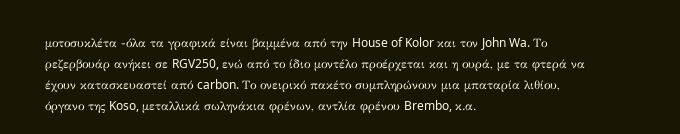μοτοσυκλέτα -όλα τα γραφικά είναι βαμμένα από την House of Kolor και τον John Wa. Το ρεζερβουάρ ανήκει σε RGV250, ενώ από το ίδιο μοντέλο προέρχεται και η ουρά, με τα φτερά να έχουν κατασκευαστεί από carbon. Το ονειρικό πακέτο συμπληρώνουν μια μπαταρία λιθίου, όργανο της Koso, μεταλλικά σωληνάκια φρένων, αντλία φρένου Brembo, κ.α.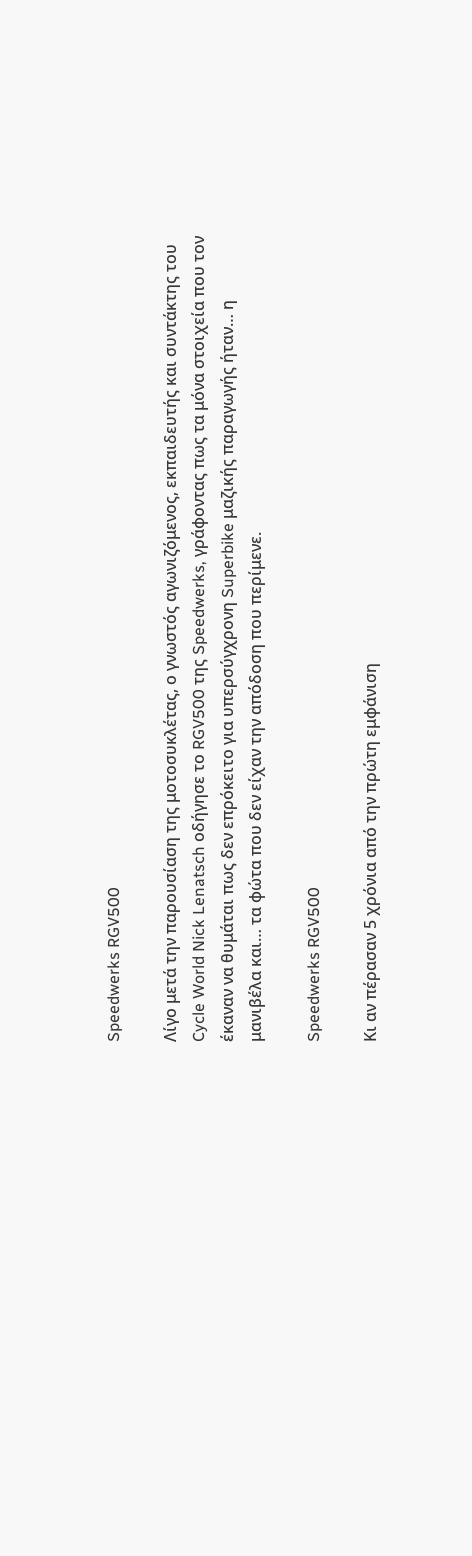Speedwerks RGV500

Λίγο μετά την παρουσίαση της μοτοσυκλέτας, ο γνωστός αγωνιζόμενος, εκπαιδευτής και συντάκτης του Cycle World Nick Lenatsch οδήγησε το RGV500 της Speedwerks, γράφοντας πως τα μόνα στοιχεία που τον έκαναν να θυμάται πως δεν επρόκειτο για υπερσύγχρονη Superbike μαζικής παραγωγής ήταν… η μανιβέλα και… τα φώτα που δεν είχαν την απόδοση που περίμενε.

Speedwerks RGV500

Κι αν πέρασαν 5 χρόνια από την πρώτη εμφάνιση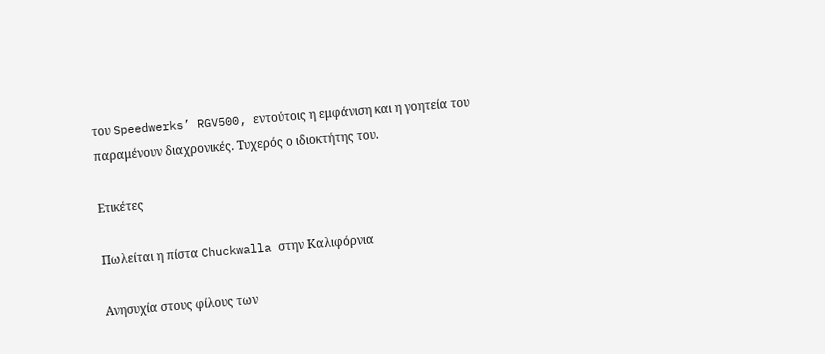του Speedwerks’ RGV500, εντούτοις η εμφάνιση και η γοητεία του παραμένουν διαχρονικές. Τυχερός ο ιδιοκτήτης του.

Ετικέτες

Πωλείται η πίστα Chuckwalla στην Καλιφόρνια

Ανησυχία στους φίλους των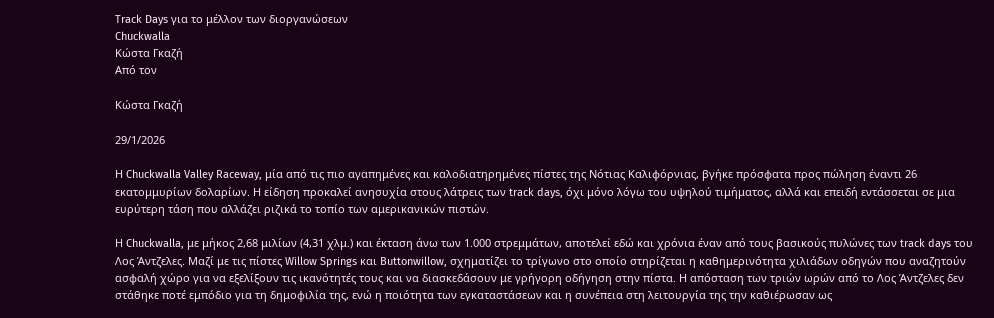Track Days για το μέλλον των διοργανώσεων
Chuckwalla
Κώστα Γκαζή
Από τον

Κώστα Γκαζή

29/1/2026

Η Chuckwalla Valley Raceway, μία από τις πιο αγαπημένες και καλοδιατηρημένες πίστες της Νότιας Καλιφόρνιας, βγήκε πρόσφατα προς πώληση έναντι 26 εκατομμυρίων δολαρίων. Η είδηση προκαλεί ανησυχία στους λάτρεις των track days, όχι μόνο λόγω του υψηλού τιμήματος, αλλά και επειδή εντάσσεται σε μια ευρύτερη τάση που αλλάζει ριζικά το τοπίο των αμερικανικών πιστών.

Η Chuckwalla, με μήκος 2,68 μιλίων (4,31 χλμ.) και έκταση άνω των 1.000 στρεμμάτων, αποτελεί εδώ και χρόνια έναν από τους βασικούς πυλώνες των track days του Λος Άντζελες. Μαζί με τις πίστες Willow Springs και Buttonwillow, σχηματίζει το τρίγωνο στο οποίο στηρίζεται η καθημερινότητα χιλιάδων οδηγών που αναζητούν ασφαλή χώρο για να εξελίξουν τις ικανότητές τους και να διασκεδάσουν με γρήγορη οδήγηση στην πίστα. Η απόσταση των τριών ωρών από το Λος Άντζελες δεν στάθηκε ποτέ εμπόδιο για τη δημοφιλία της, ενώ η ποιότητα των εγκαταστάσεων και η συνέπεια στη λειτουργία της την καθιέρωσαν ως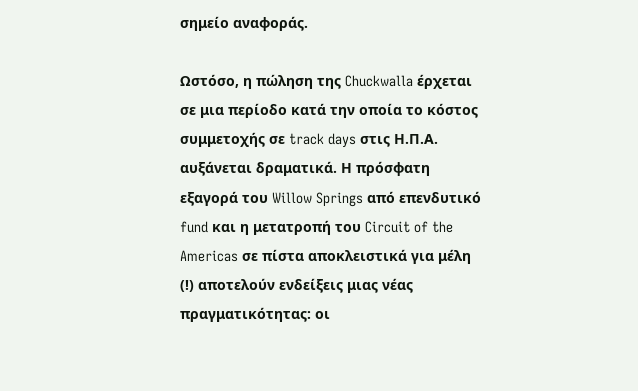σημείο αναφοράς.

Ωστόσο, η πώληση της Chuckwalla έρχεται σε μια περίοδο κατά την οποία το κόστος συμμετοχής σε track days στις Η.Π.Α. αυξάνεται δραματικά. Η πρόσφατη εξαγορά του Willow Springs από επενδυτικό fund και η μετατροπή του Circuit of the Americas σε πίστα αποκλειστικά για μέλη (!) αποτελούν ενδείξεις μιας νέας πραγματικότητας: οι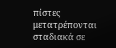πίστες μετατρέπονται σταδιακά σε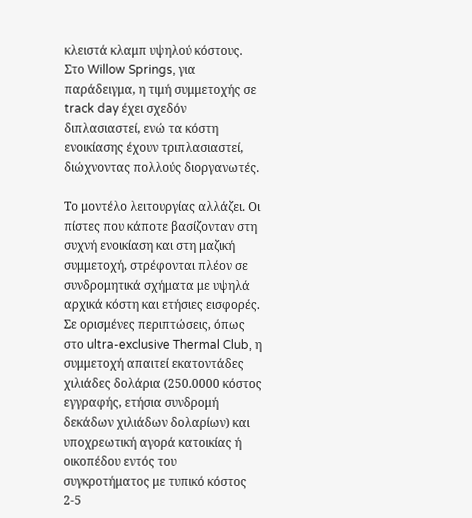κλειστά κλαμπ υψηλού κόστους. Στο Willow Springs, για παράδειγμα, η τιμή συμμετοχής σε track day έχει σχεδόν διπλασιαστεί, ενώ τα κόστη ενοικίασης έχουν τριπλασιαστεί, διώχνοντας πολλούς διοργανωτές.

Το μοντέλο λειτουργίας αλλάζει. Οι πίστες που κάποτε βασίζονταν στη συχνή ενοικίαση και στη μαζική συμμετοχή, στρέφονται πλέον σε συνδρομητικά σχήματα με υψηλά αρχικά κόστη και ετήσιες εισφορές. Σε ορισμένες περιπτώσεις, όπως στο ultra-exclusive Thermal Club, η συμμετοχή απαιτεί εκατοντάδες χιλιάδες δολάρια (250.0000 κόστος εγγραφής, ετήσια συνδρομή δεκάδων χιλιάδων δολαρίων) και υποχρεωτική αγορά κατοικίας ή οικοπέδου εντός του συγκροτήματος με τυπικό κόστος 2-5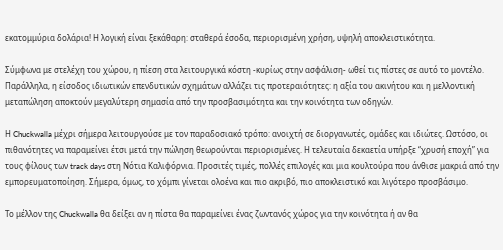εκατομμύρια δολάρια! Η λογική είναι ξεκάθαρη: σταθερά έσοδα, περιορισμένη χρήση, υψηλή αποκλειστικότητα.

Σύμφωνα με στελέχη του χώρου, η πίεση στα λειτουργικά κόστη -κυρίως στην ασφάλιση- ωθεί τις πίστες σε αυτό το μοντέλο. Παράλληλα, η είσοδος ιδιωτικών επενδυτικών σχημάτων αλλάζει τις προτεραιότητες: η αξία του ακινήτου και η μελλοντική μεταπώληση αποκτούν μεγαλύτερη σημασία από την προσβασιμότητα και την κοινότητα των οδηγών.

Η Chuckwalla μέχρι σήμερα λειτουργούσε με τον παραδοσιακό τρόπο: ανοιχτή σε διοργανωτές, ομάδες και ιδιώτες. Ωστόσο, οι πιθανότητες να παραμείνει έτσι μετά την πώληση θεωρούνται περιορισμένες. Η τελευταία δεκαετία υπήρξε “χρυσή εποχή” για τους φίλους των track days στη Νότια Καλιφόρνια. Προσιτές τιμές, πολλές επιλογές και μια κουλτούρα που άνθισε μακριά από την εμπορευματοποίηση. Σήμερα, όμως, το χόμπι γίνεται ολοένα και πιο ακριβό, πιο αποκλειστικό και λιγότερο προσβάσιμο.

Το μέλλον της Chuckwalla θα δείξει αν η πίστα θα παραμείνει ένας ζωντανός χώρος για την κοινότητα ή αν θα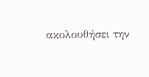ακολουθήσει την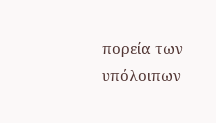πορεία των υπόλοιπων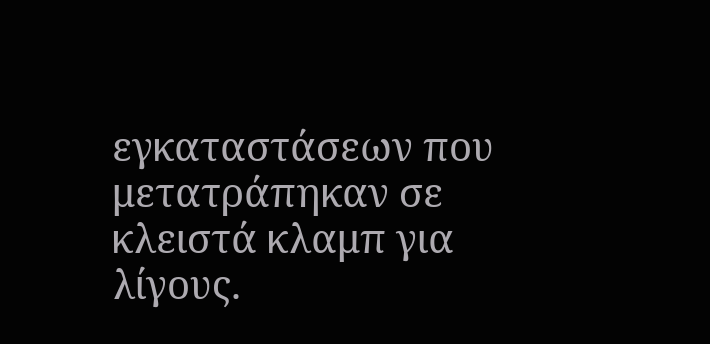εγκαταστάσεων που μετατράπηκαν σε κλειστά κλαμπ για λίγους.